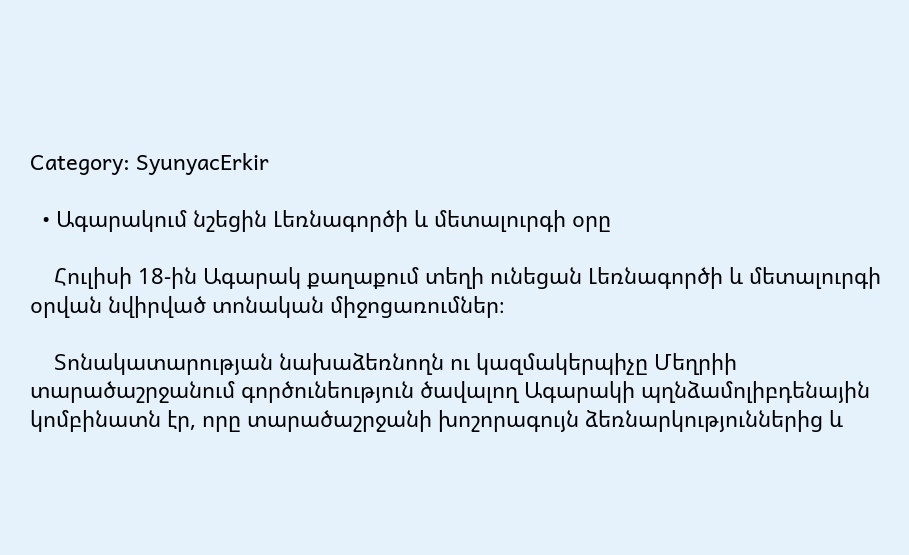Category: SyunyacErkir

  • Ագարակում նշեցին Լեռնագործի և մետալուրգի օրը

    Հուլիսի 18-ին Ագարակ քաղաքում տեղի ունեցան Լեռնագործի և մետալուրգի օրվան նվիրված տոնական միջոցառումներ։

    Տոնակատարության նախաձեռնողն ու կազմակերպիչը Մեղրիի տարածաշրջանում գործունեություն ծավալող Ագարակի պղնձամոլիբդենային կոմբինատն էր, որը տարածաշրջանի խոշորագույն ձեռնարկություններից և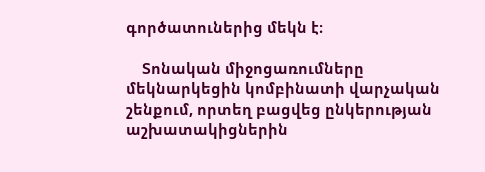գործատուներից մեկն է։

    Տոնական միջոցառումները մեկնարկեցին կոմբինատի վարչական շենքում, որտեղ բացվեց ընկերության աշխատակիցներին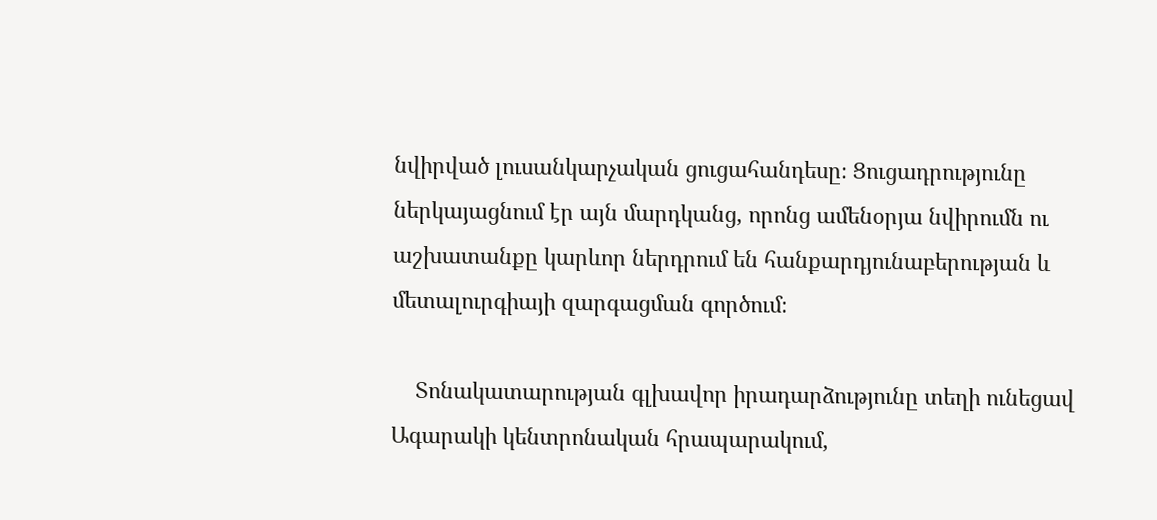նվիրված լուսանկարչական ցուցահանդեսը։ Ցուցադրությունը ներկայացնում էր այն մարդկանց, որոնց ամենօրյա նվիրումն ու աշխատանքը կարևոր ներդրում են հանքարդյունաբերության և մետալուրգիայի զարգացման գործում։

    Տոնակատարության գլխավոր իրադարձությունը տեղի ունեցավ Ագարակի կենտրոնական հրապարակում,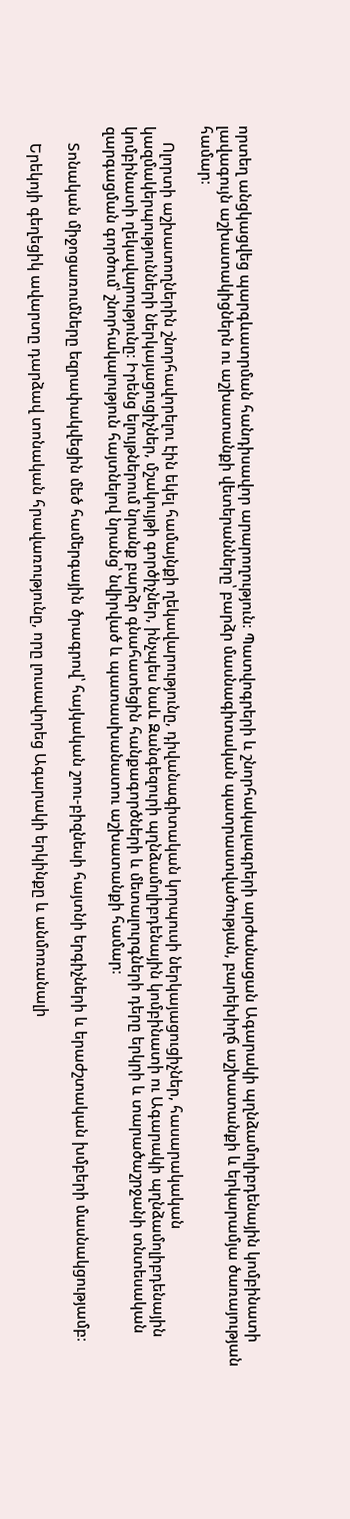որտեղ անցկացվեց պարգևատրման հանդիսավոր արարողություն։ Պատվոգրերի և շնորհակալագրերի արժանացան Ագարակի պղնձամոլիբդենային կոմբինատի լավագույն աշխատակիցներն ու աշխատանքի վետերանները՝ բարձր մասնագիտական պատրաստվածության, բարեխիղճ աշխատանքի և երկարամյա ծառայության համար։

    Ոլորտի աշխատողներին շնորհավորելու էին եկել համայնքի ղեկավարությունը, դիվանագիտական կորպուսի ներկայացուցիչներ, հասարակական կազմակերպությունների ներկայացուցիչներ, մշակույթի գործիչներ, ինչպես նաև Զանգեզուրի պղնձամոլիբդենային կոմբինատի ու Ագարակի պղնձամոլիբդենային կոմբինատի ղեկավարությունը։ Իրենց ելույթներում նրանք բարձր գնահատեցին հանքագործների և մետալուրգների դերը երկրի և տարածաշրջանի տնտեսական զարգացման գործում՝ շնորհակալություն հայտնելով նրանց՝ նվիրված և պատասխանատու աշխատանքի համար։

    Տոնական միջոցառումները եզրափակվեցին մեծ համերգային ծրագրով՝ հայկական շոու-բիզնեսի հայտնի երգիչների և երաժշտական խմբերի մասնակցությամբ։

    Երեկոյի գեղեցիկ ավարտը դարձավ տոնական հրավառությունը, որը լուսավորեց Ագարակի երկինքը և անմոռանալի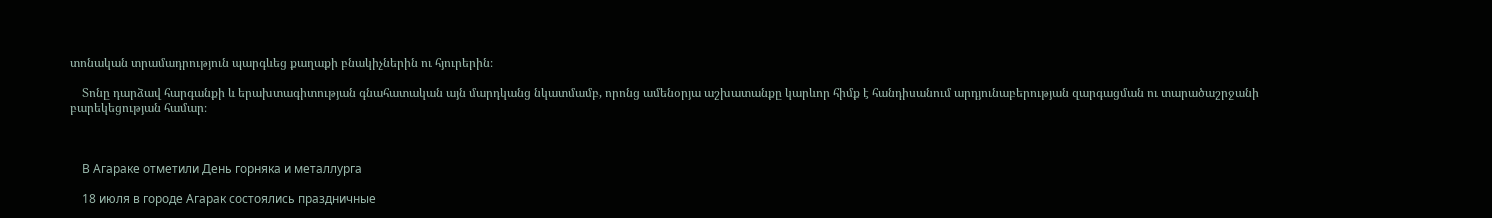տոնական տրամադրություն պարգևեց քաղաքի բնակիչներին ու հյուրերին։

    Տոնը դարձավ հարգանքի և երախտագիտության գնահատական այն մարդկանց նկատմամբ, որոնց ամենօրյա աշխատանքը կարևոր հիմք է հանդիսանում արդյունաբերության զարգացման ու տարածաշրջանի բարեկեցության համար։



    В Агараке отметили День горняка и металлурга

    18 июля в городе Агарак состоялись праздничные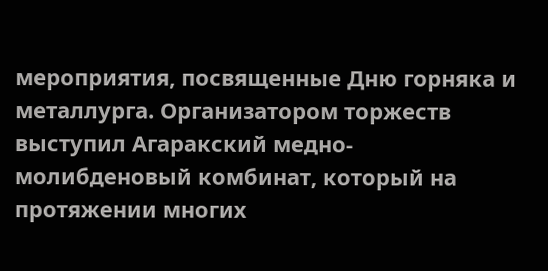мероприятия, посвященные Дню горняка и металлурга. Организатором торжеств выступил Агаракский медно-молибденовый комбинат, который на протяжении многих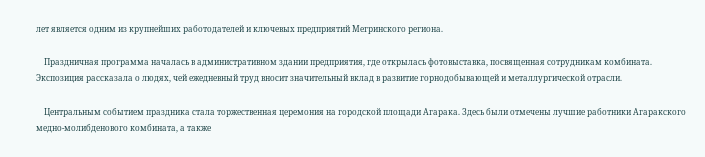лет является одним из крупнейших работодателей и ключевых предприятий Мегринского региона.

    Праздничная программа началась в административном здании предприятия, где открылась фотовыставка, посвященная сотрудникам комбината. Экспозиция рассказала о людях, чей ежедневный труд вносит значительный вклад в развитие горнодобывающей и металлургической отрасли.

    Центральным событием праздника стала торжественная церемония на городской площади Агарака. Здесь были отмечены лучшие работники Агаракского медно-молибденового комбината, а также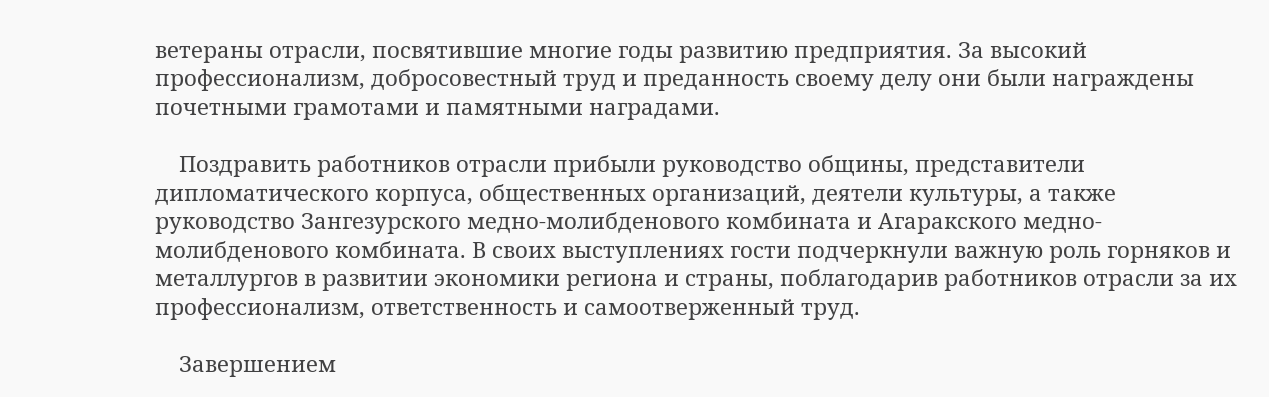ветераны отрасли, посвятившие многие годы развитию предприятия. За высокий профессионализм, добросовестный труд и преданность своему делу они были награждены почетными грамотами и памятными наградами.

    Поздравить работников отрасли прибыли руководство общины, представители дипломатического корпуса, общественных организаций, деятели культуры, а также руководство Зангезурского медно-молибденового комбината и Агаракского медно-молибденового комбината. В своих выступлениях гости подчеркнули важную роль горняков и металлургов в развитии экономики региона и страны, поблагодарив работников отрасли за их профессионализм, ответственность и самоотверженный труд.

    Завершением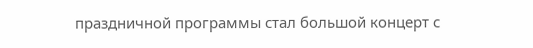праздничной программы стал большой концерт с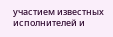участием известных исполнителей и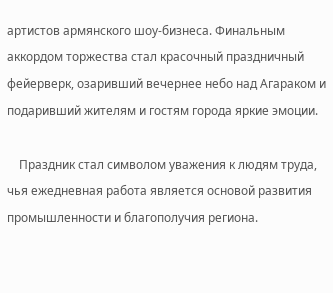артистов армянского шоу-бизнеса. Финальным аккордом торжества стал красочный праздничный фейерверк, озаривший вечернее небо над Агараком и подаривший жителям и гостям города яркие эмоции.

    Праздник стал символом уважения к людям труда, чья ежедневная работа является основой развития промышленности и благополучия региона.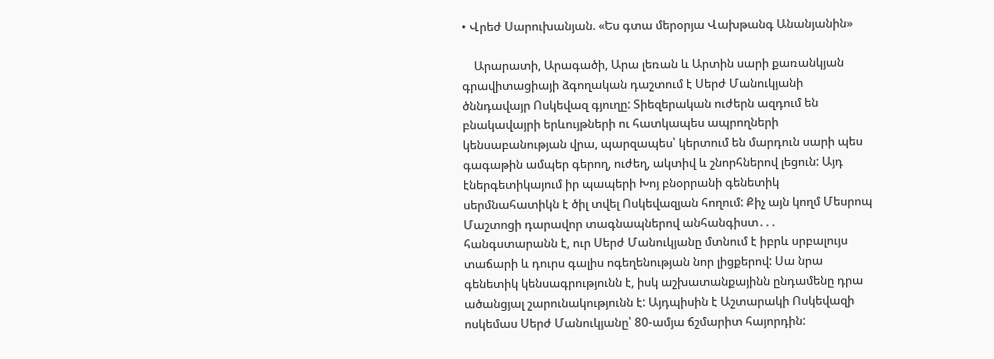• Վրեժ Սարուխանյան. «Ես գտա մերօրյա Վախթանգ Անանյանին»

    Արարատի, Արագածի, Արա լեռան և Արտին սարի քառանկյան գրավիտացիայի ձգողական դաշտում է Սերժ Մանուկյանի ծննդավայր Ոսկեվազ գյուղը: Տիեզերական ուժերն ազդում են բնակավայրի երևույթների ու հատկապես ապրողների կենսաբանության վրա, պարզապես՝ կերտում են մարդուն սարի պես գագաթին ամպեր գերող, ուժեղ, ակտիվ և շնորհներով լեցուն: Այդ էներգետիկայում իր պապերի Խոյ բնօրրանի գենետիկ սերմնահատիկն է ծիլ տվել Ոսկեվազյան հողում: Քիչ այն կողմ Մեսրոպ Մաշտոցի դարավոր տագնապներով անհանգիստ․․․ հանգստարանն է, ուր Սերժ Մանուկյանը մտնում է իբրև սրբալույս տաճարի և դուրս գալիս ոգեղենության նոր լիցքերով: Սա նրա գենետիկ կենսագրությունն է, իսկ աշխատանքայինն ընդամենը դրա ածանցյալ շարունակությունն է: Այդպիսին է Աշտարակի Ոսկեվազի ոսկեմաս Սերժ Մանուկյանը՝ 80-ամյա ճշմարիտ հայորդին: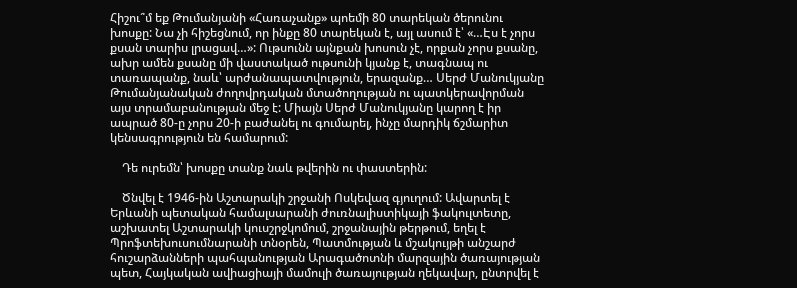Հիշու՞մ եք Թումանյանի «Հառաչանք» պոեմի 80 տարեկան ծերունու խոսքը: Նա չի հիշեցնում, որ ինքը 80 տարեկան է, այլ ասում է՝ «…Էս է չորս քսան տարիս լրացավ…»: Ութսունն այնքան խոսուն չէ, որքան չորս քսանը, ախր ամեն քսանը մի վաստակած ութսունի կյանք է, տագնապ ու տառապանք, նաև՝ արժանապատվություն, երազանք… Սերժ Մանուկյանը Թումանյանական ժողովրդական մտածողության ու պատկերավորման այս տրամաբանության մեջ է: Միայն Սերժ Մանուկյանը կարող է իր ապրած 80-ը չորս 20-ի բաժանել ու գումարել, ինչը մարդիկ ճշմարիտ կենսագրություն են համարում:

    Դե ուրեմն՝ խոսքը տանք նաև թվերին ու փաստերին:

    Ծնվել է 1946-ին Աշտարակի շրջանի Ոսկեվազ գյուղում: Ավարտել է Երևանի պետական համալսարանի ժուռնալիստիկայի ֆակուլտետը, աշխատել Աշտարակի կուսշրջկոմում, շրջանային թերթում, եղել է Պրոֆտեխուսումնարանի տնօրեն, Պատմության և մշակույթի անշարժ հուշարձանների պահպանության Արագածոտնի մարզային ծառայության պետ, Հայկական ավիացիայի մամուլի ծառայության ղեկավար, ընտրվել է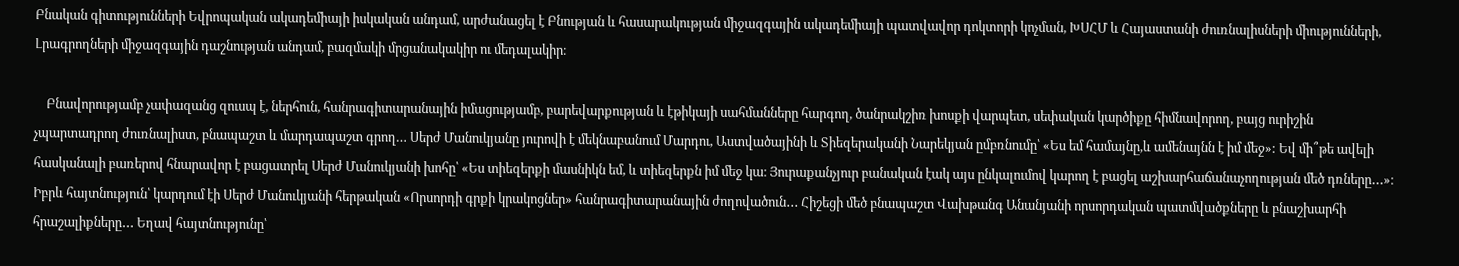Բնական գիտությունների Եվրոպական ակադեմիայի իսկական անդամ, արժանացել է Բնության և հասարակության միջազգային ակադեմիայի պատվավոր դոկտորի կոչման, ԽՍՀՄ և Հայաստանի ժուռնալիսների միությունների, Լրագրողների միջազգային դաշնության անդամ, բազմակի մրցանակակիր ու մեդալակիր։

    Բնավորությամբ չափազանց զուսպ է, ներհուն, հանրագիտարանային իմացությամբ, բարեվարքության և էթիկայի սահմանները հարգող, ծանրակշիռ խոսքի վարպետ, սեփական կարծիքը հիմնավորող, բայց ուրիշին չպարտադրող ժուռնալիստ, բնապաշտ և մարդապաշտ գրող… Սերժ Մանուկյանը յուրովի է մեկնաբանում Մարդու, Աստվածայինի և Տիեզերականի Նարեկյան ըմբռնումը՝ «Ես եմ համայնը,և ամենայնն է իմ մեջ»: Եվ մի՞թե ավելի հասկանալի բառերով հնարավոր է բացատրել Սերժ Մանուկյանի խոհը՝ «Ես տիեզերքի մասնիկն եմ, և տիեզերքն իմ մեջ կա։ Յուրաքանչյուր բանական էակ այս ընկալումով կարող է բացել աշխարհաճանաչողության մեծ դռները․․․»։ Իբրև հայտնություն՝ կարդում էի Սերժ Մանուկյանի հերթական «Որսորդի գրքի կրակոցներ» հանրագիտարանային ժողովածուն․․․ Հիշեցի մեծ բնապաշտ Վախթանգ Անանյանի որսորդական պատմվածքները և բնաշխարհի հրաշալիքները․․․ Եղավ հայտնությունը՝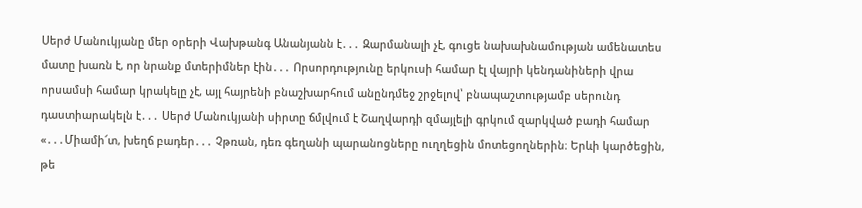Սերժ Մանուկյանը մեր օրերի Վախթանգ Անանյանն է․․․ Զարմանալի չէ, գուցե նախախնամության ամենատես մատը խառն է, որ նրանք մտերիմներ էին․․․ Որսորդությունը երկուսի համար էլ վայրի կենդանիների վրա որսամսի համար կրակելը չէ, այլ հայրենի բնաշխարհում անընդմեջ շրջելով՝ բնապաշտությամբ սերունդ դաստիարակելն է․․․ Սերժ Մանուկյանի սիրտը ճմլվում է Շաղվարդի զմայլելի գրկում զարկված բադի համար «․․․Միամի՜տ, խեղճ բադեր․․․ Չթռան, դեռ գեղանի պարանոցները ուղղեցին մոտեցողներին։ Երևի կարծեցին, թե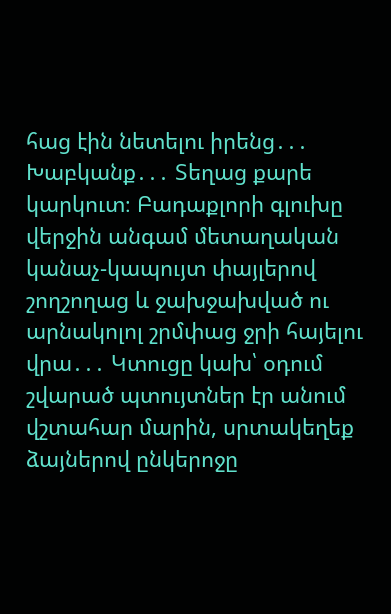հաց էին նետելու իրենց․․․ Խաբկանք․․․ Տեղաց քարե կարկուտ։ Բադաքլորի գլուխը վերջին անգամ մետաղական կանաչ-կապույտ փայլերով շողշողաց և ջախջախված ու արնակոլոլ շրմփաց ջրի հայելու վրա․․․ Կտուցը կախ՝ օդում շվարած պտույտներ էր անում վշտահար մարին, սրտակեղեք ձայներով ընկերոջը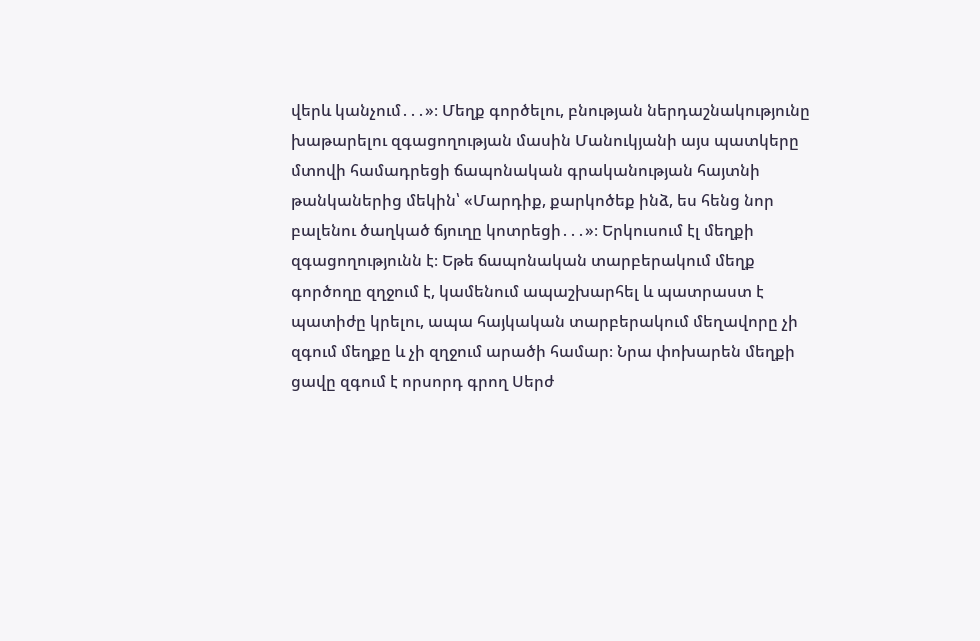վերև կանչում․․․»։ Մեղք գործելու, բնության ներդաշնակությունը խաթարելու զգացողության մասին Մանուկյանի այս պատկերը մտովի համադրեցի ճապոնական գրականության հայտնի թանկաներից մեկին՝ «Մարդիք, քարկոծեք ինձ, ես հենց նոր բալենու ծաղկած ճյուղը կոտրեցի․․․»։ Երկուսում էլ մեղքի զգացողությունն է։ Եթե ճապոնական տարբերակում մեղք գործողը զղջում է, կամենում ապաշխարհել և պատրաստ է պատիժը կրելու, ապա հայկական տարբերակում մեղավորը չի զգում մեղքը և չի զղջում արածի համար։ Նրա փոխարեն մեղքի ցավը զգում է որսորդ գրող Սերժ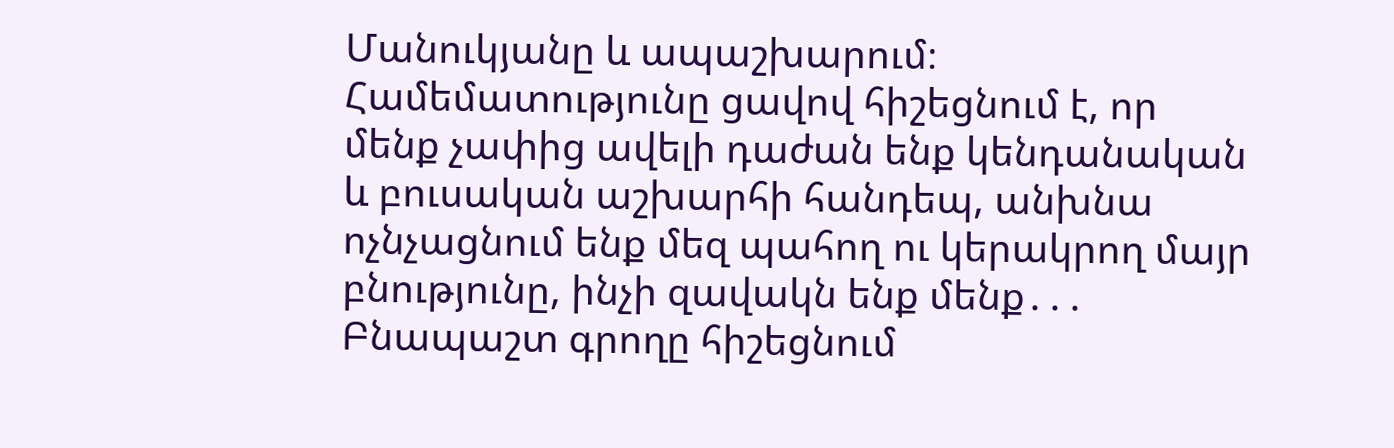Մանուկյանը և ապաշխարում։ Համեմատությունը ցավով հիշեցնում է, որ մենք չափից ավելի դաժան ենք կենդանական և բուսական աշխարհի հանդեպ, անխնա ոչնչացնում ենք մեզ պահող ու կերակրող մայր բնությունը, ինչի զավակն ենք մենք․․․ Բնապաշտ գրողը հիշեցնում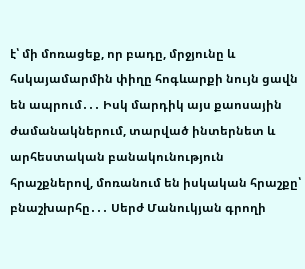է՝ մի մոռացեք, որ բադը, մրջյունը և հսկայամարմին փիղը հոգևարքի նույն ցավն են ապրում․․․ Իսկ մարդիկ այս քաոսային ժամանակներում, տարված ինտերնետ և արհեստական բանակունություն հրաշքներով, մոռանում են իսկական հրաշքը՝ բնաշխարհը․․․ Սերժ Մանուկյան գրողի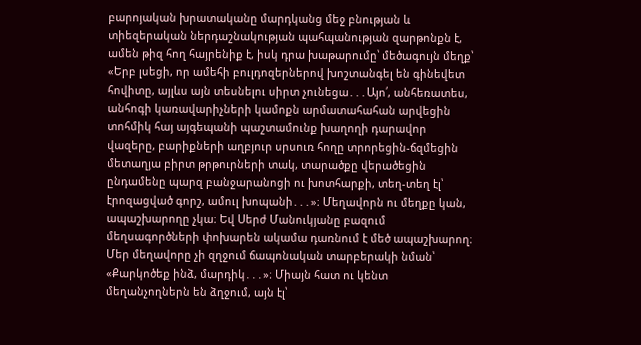բարոյական խրատականը մարդկանց մեջ բնության և տիեզերական ներդաշնակության պահպանության զարթոնքն է, ամեն թիզ հող հայրենիք է, իսկ դրա խաթարումը՝ մեծագույն մեղք՝ «Երբ լսեցի, որ ամեհի բուլդոզերներով խոշտանգել են գինեվետ հովիտը, այլևս այն տեսնելու սիրտ չունեցա․․․Այո՛, անհեռատես, անհոգի կառավարիչների կամոքն արմատահահան արվեցին տոհմիկ հայ այգեպանի պաշտամունք խաղողի դարավոր վազերը, բարիքների աղբյուր սրսուռ հողը տրորեցին-ճզմեցին մետաղյա բիրտ թրթուրների տակ, տարածքը վերածեցին ընդամենը պարզ բանջարանոցի ու խոտհարքի, տեղ-տեղ էլ՝ էրոզացված գորշ, ամուլ խոպանի․․․»։ Մեղավորն ու մեղքը կան, ապաշխարողը չկա։ Եվ Սերժ Մանուկյանը բազում մեղսագործների փոխարեն ակամա դառնում է մեծ ապաշխարող։ Մեր մեղավորը չի զղջում ճապոնական տարբերակի նման՝ «Քարկոծեք ինձ, մարդիկ․․․»։ Միայն հատ ու կենտ մեղանչողներն են ձղջում, այն էլ՝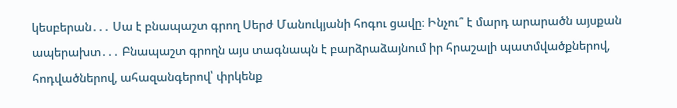կեսբերան․․․ Սա է բնապաշտ գրող Սերժ Մանուկյանի հոգու ցավը։ Ինչու՞ է մարդ արարածն այսքան ապերախտ․․․ Բնապաշտ գրողն այս տագնապն է բարձրաձայնում իր հրաշալի պատմվածքներով, հոդվածներով, ահազանգերով՝ փրկենք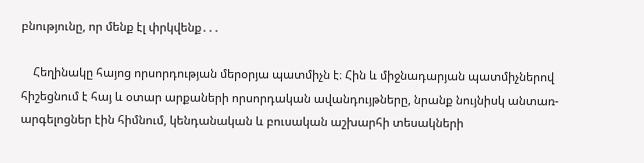բնությունը, որ մենք էլ փրկվենք․․․

    Հեղինակը հայոց որսորդության մերօրյա պատմիչն է։ Հին և միջնադարյան պատմիչներով հիշեցնում է հայ և օտար արքաների որսորդական ավանդույթները, նրանք նույնիսկ անտառ-արգելոցներ էին հիմնում, կենդանական և բուսական աշխարհի տեսակների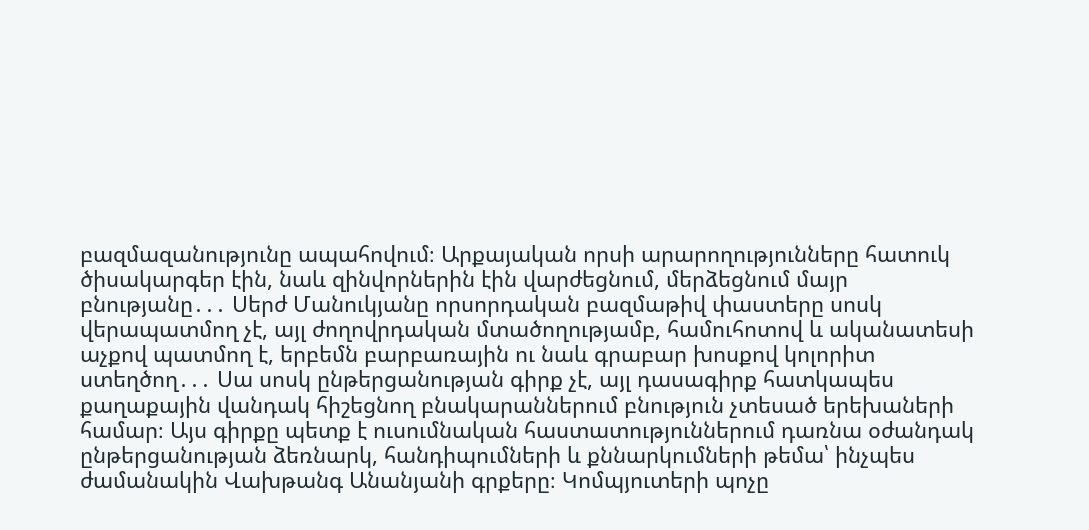բազմազանությունը ապահովում։ Արքայական որսի արարողությունները հատուկ ծիսակարգեր էին, նաև զինվորներին էին վարժեցնում, մերձեցնում մայր բնությանը․․․ Սերժ Մանուկյանը որսորդական բազմաթիվ փաստերը սոսկ վերապատմող չէ, այլ ժողովրդական մտածողությամբ, համուհոտով և ականատեսի աչքով պատմող է, երբեմն բարբառային ու նաև գրաբար խոսքով կոլորիտ ստեղծող․․․ Սա սոսկ ընթերցանության գիրք չէ, այլ դասագիրք հատկապես քաղաքային վանդակ հիշեցնող բնակարաններում բնություն չտեսած երեխաների համար։ Այս գիրքը պետք է ուսումնական հաստատություններում դառնա օժանդակ ընթերցանության ձեռնարկ, հանդիպումների և քննարկումների թեմա՝ ինչպես ժամանակին Վախթանգ Անանյանի գրքերը։ Կոմպյուտերի պոչը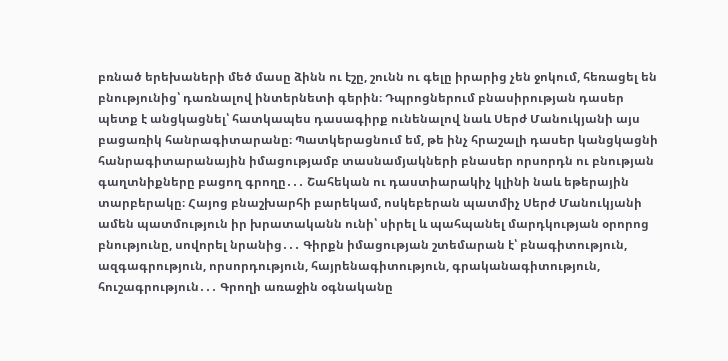բռնած երեխաների մեծ մասը ձինն ու էշը, շունն ու գելը իրարից չեն ջոկում, հեռացել են բնությունից՝ դառնալով ինտերնետի գերին։ Դպրոցներում բնասիրության դասեր պետք է անցկացնել՝ հատկապես դասագիրք ունենալով նաև Սերժ Մանուկյանի այս բացառիկ հանրագիտարանը։ Պատկերացնում եմ, թե ինչ հրաշալի դասեր կանցկացնի հանրագիտարանային իմացությամբ տասնամյակների բնասեր որսորդն ու բնության գաղտնիքները բացող գրողը․․․ Շահեկան ու դաստիարակիչ կլինի նաև եթերային տարբերակը։ Հայոց բնաշխարհի բարեկամ, ոսկեբերան պատմիչ Սերժ Մանուկյանի ամեն պատմություն իր խրատականն ունի՝ սիրել և պահպանել մարդկության օրորոց բնությունը, սովորել նրանից․․․ Գիրքն իմացության շտեմարան է՝ բնագիտություն, ազգագրություն, որսորդություն, հայրենագիտություն, գրականագիտություն, հուշագրություն․․․ Գրողի առաջին օգնականը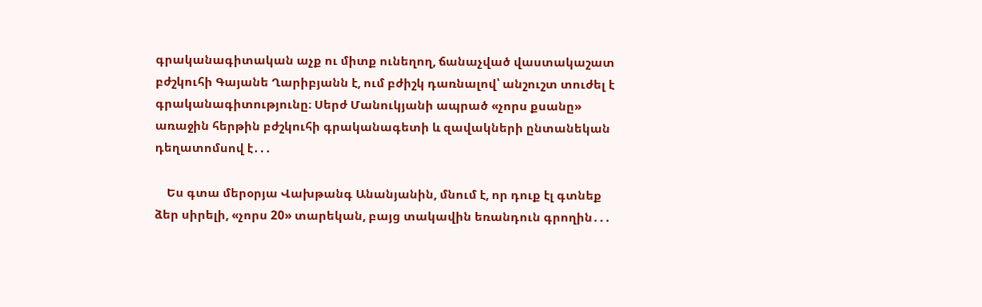գրականագիտական աչք ու միտք ունեղող, ճանաչված վաստակաշատ բժշկուհի Գայանե Ղարիբյանն է, ում բժիշկ դառնալով՝ անշուշտ տուժել է գրականագիտությունը։ Սերժ Մանուկյանի ապրած «չորս քսանը» առաջին հերթին բժշկուհի գրականագետի և զավակների ընտանեկան դեղատոմսով է․․․

    Ես գտա մերօրյա Վախթանգ Անանյանին, մնում է, որ դուք էլ գտնեք ձեր սիրելի, «չորս 20» տարեկան, բայց տակավին եռանդուն գրողին․․․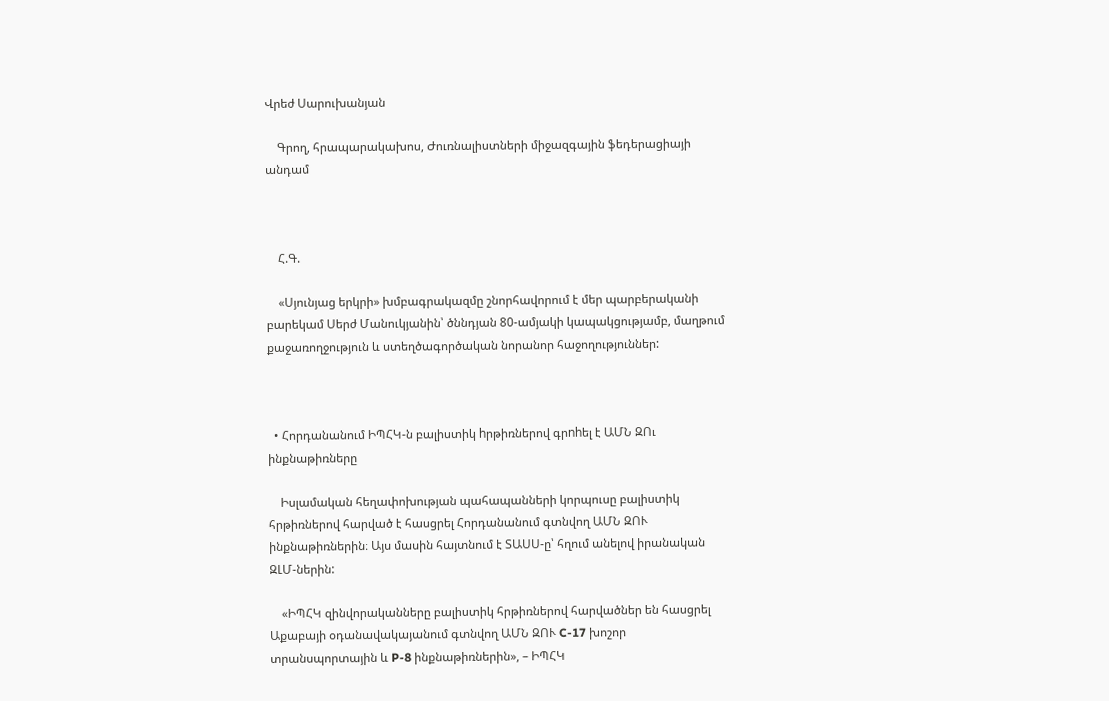Վրեժ Սարուխանյան

    Գրող, հրապարակախոս, Ժուռնալիստների միջազգային ֆեդերացիայի անդամ



    Հ.Գ.

    «Սյունյաց երկրի» խմբագրակազմը շնորհավորում է մեր պարբերականի բարեկամ Սերժ Մանուկյանին՝ ծննդյան 80-ամյակի կապակցությամբ, մաղթում քաջառողջություն և ստեղծագործական նորանոր հաջողություններ:



  • Հորդանանում ԻՊՀԿ-ն բալիստիկ hրթիռներով գրnhել է ԱՄՆ ԶՈւ ինքնաթիռները

    Իսլամական հեղափոխության պահապանների կորպուսը բալիստիկ հրթիռներով հարված է հասցրել Հորդանանում գտնվող ԱՄՆ ԶՈՒ ինքնաթիռներին։ Այս մասին հայտնում է ՏԱՍՍ-ը՝ հղում անելով իրանական ԶԼՄ-ներին:

    «ԻՊՀԿ զինվորականները բալիստիկ հրթիռներով հարվածներ են հասցրել Աքաբայի օդանավակայանում գտնվող ԱՄՆ ԶՈՒ C-17 խոշոր տրանսպորտային և P-8 ինքնաթիռներին», – ԻՊՀԿ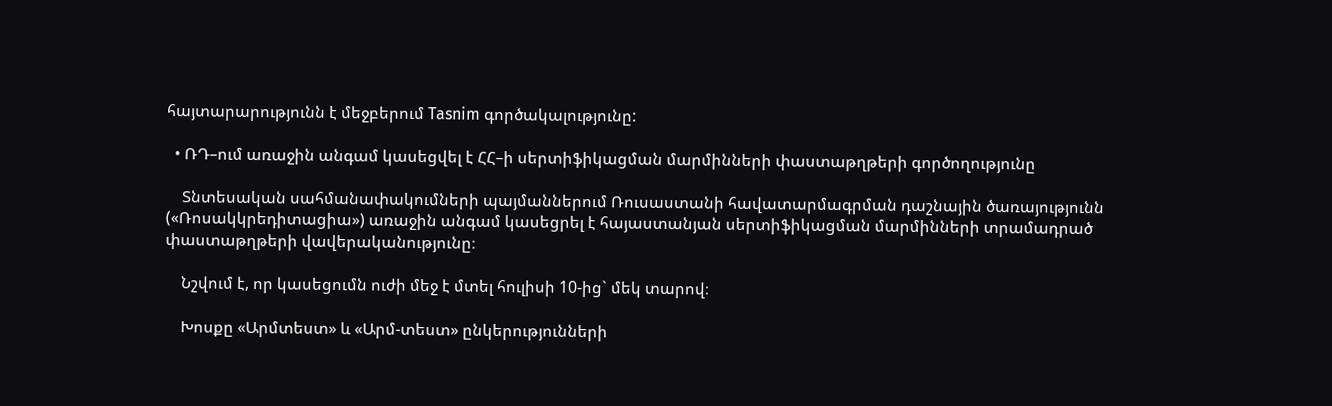հայտարարությունն է մեջբերում Tasnim գործակալությունը:

  • ՌԴ–ում առաջին անգամ կասեցվել է ՀՀ–ի սերտիֆիկացման մարմինների փաստաթղթերի գործողությունը

    Տնտեսական սահմանափակումների պայմաններում Ռուսաստանի հավատարմագրման դաշնային ծառայությունն («Ռոսակկրեդիտացիա») առաջին անգամ կասեցրել է հայաստանյան սերտիֆիկացման մարմինների տրամադրած փաստաթղթերի վավերականությունը։

    Նշվում է, որ կասեցումն ուժի մեջ է մտել հուլիսի 10-ից` մեկ տարով։

    Խոսքը «Արմտեստ» և «Արմ-տեստ» ընկերությունների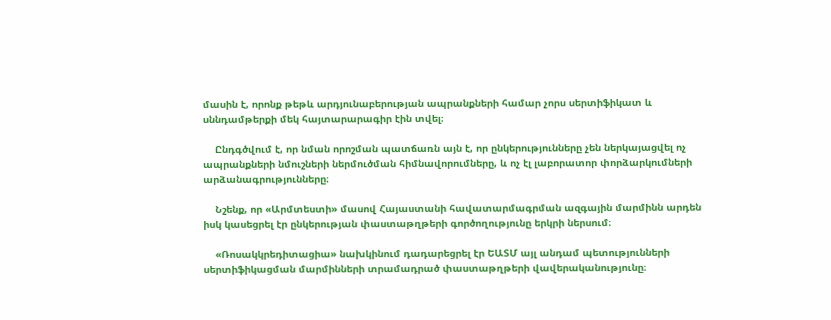մասին է, որոնք թեթև արդյունաբերության ապրանքների համար չորս սերտիֆիկատ և սննդամթերքի մեկ հայտարարագիր էին տվել։

    Ընդգծվում է, որ նման որոշման պատճառն այն է, որ ընկերությունները չեն ներկայացվել ոչ ապրանքների նմուշների ներմուծման հիմնավորումները, և ոչ էլ լաբորատոր փորձարկումների արձանագրությունները։

    Նշենք, որ «Արմտեստի» մասով Հայաստանի հավատարմագրման ազգային մարմինն արդեն իսկ կասեցրել էր ընկերության փաստաթղթերի գործողությունը երկրի ներսում։

    «Ռոսակկրեդիտացիա» նախկինում դադարեցրել էր ԵԱՏՄ այլ անդամ պետությունների սերտիֆիկացման մարմինների տրամադրած փաստաթղթերի վավերականությունը։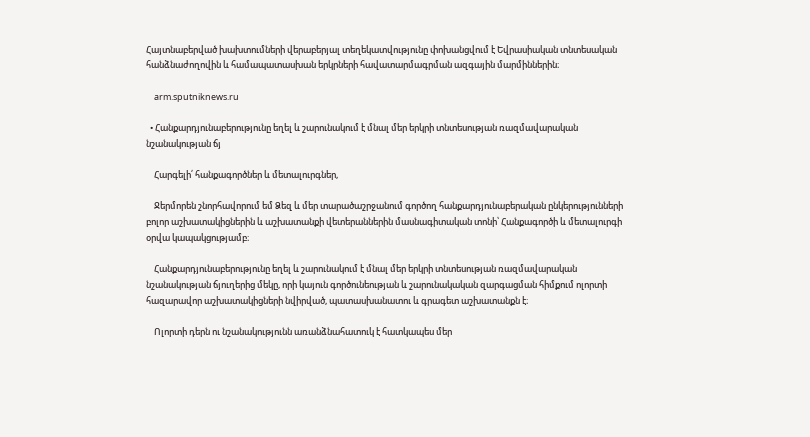Հայտնաբերված խախտումների վերաբերյալ տեղեկատվությունը փոխանցվում է Եվրասիական տնտեսական հանձնաժողովին և համապատասխան երկրների հավատարմագրման ազգային մարմիններին։

    arm.sputniknews.ru

  • Հանքարդյունաբերությունը եղել և շարունակում է մնալ մեր երկրի տնտեսության ռազմավարական նշանակության ճյ

    Հարգելի՛ հանքագործներ և մետալուրգներ,

    Ջերմորեն շնորհավորում եմ Ձեզ և մեր տարածաշրջանում գործող հանքարդյունաբերական ընկերությունների բոլոր աշխատակիցներին և աշխատանքի վետերաններին մասնագիտական տոնի՝ Հանքագործի և մետալուրգի օրվա կապակցությամբ։

    Հանքարդյունաբերությունը եղել և շարունակում է մնալ մեր երկրի տնտեսության ռազմավարական նշանակության ճյուղերից մեկը, որի կայուն գործունեության և շարունակական զարգացման հիմքում ոլորտի հազարավոր աշխատակիցների նվիրված, պատասխանատու և գրագետ աշխատանքն է։

    Ոլորտի դերն ու նշանակությունն առանձնահատուկ է հատկապես մեր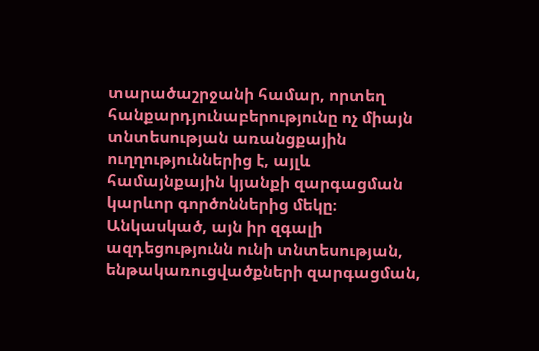տարածաշրջանի համար, որտեղ հանքարդյունաբերությունը ոչ միայն տնտեսության առանցքային ուղղություններից է, այլև համայնքային կյանքի զարգացման կարևոր գործոններից մեկը։ Անկասկած, այն իր զգալի ազդեցությունն ունի տնտեսության, ենթակառուցվածքների զարգացման,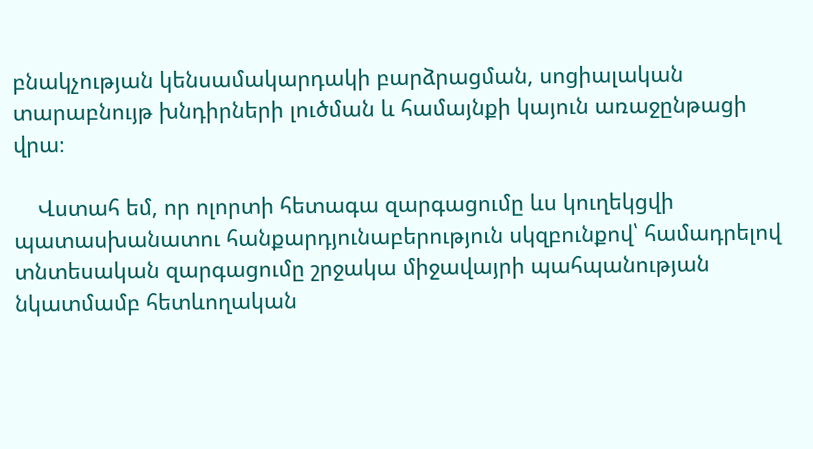բնակչության կենսամակարդակի բարձրացման, սոցիալական տարաբնույթ խնդիրների լուծման և համայնքի կայուն առաջընթացի վրա։

    Վստահ եմ, որ ոլորտի հետագա զարգացումը ևս կուղեկցվի պատասխանատու հանքարդյունաբերություն սկզբունքով՝ համադրելով տնտեսական զարգացումը շրջակա միջավայրի պահպանության նկատմամբ հետևողական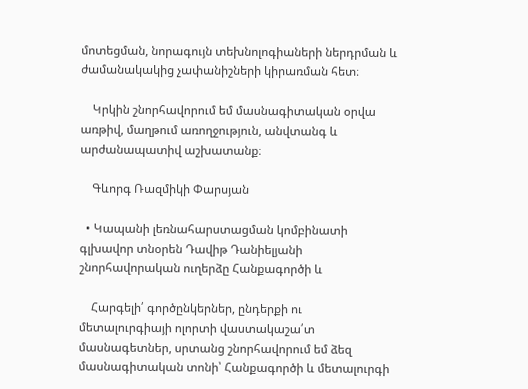մոտեցման, նորագույն տեխնոլոգիաների ներդրման և ժամանակակից չափանիշների կիրառման հետ։

    Կրկին շնորհավորում եմ մասնագիտական օրվա առթիվ, մաղթում առողջություն, անվտանգ և արժանապատիվ աշխատանք։

    Գևորգ Ռազմիկի Փարսյան

  • Կապանի լեռնահարստացման կոմբինատի գլխավոր տնօրեն Դավիթ Դանիելյանի շնորհավորական ուղերձը Հանքագործի և

    Հարգելի՛ գործընկերներ, ընդերքի ու մետալուրգիայի ոլորտի վաստակաշա՛տ մասնագետներ, սրտանց շնորհավորում եմ ձեզ մասնագիտական տոնի՝ Հանքագործի և մետալուրգի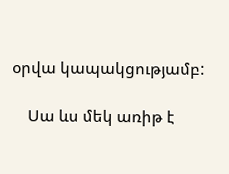օրվա կապակցությամբ:

    Սա ևս մեկ առիթ է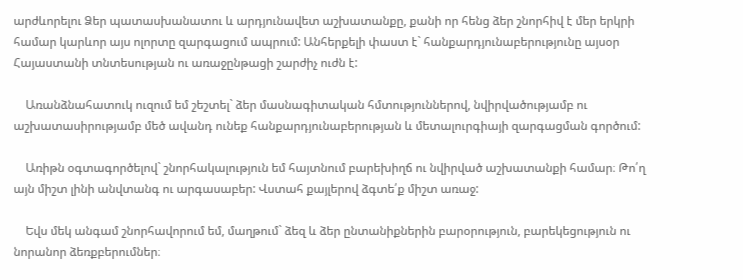արժևորելու Ձեր պատասխանատու և արդյունավետ աշխատանքը, քանի որ հենց ձեր շնորհիվ է մեր երկրի համար կարևոր այս ոլորտը զարգացում ապրում: Անհերքելի փաստ է` հանքարդյունաբերությունը այսօր Հայաստանի տնտեսության ու առաջընթացի շարժիչ ուժն է:

    Առանձնահատուկ ուզում եմ շեշտել` ձեր մասնագիտական հմտություններով, նվիրվածությամբ ու աշխատասիրությամբ մեծ ավանդ ունեք հանքարդյունաբերության և մետալուրգիայի զարգացման գործում:

    Առիթն օգտագործելով` շնորհակալություն եմ հայտնում բարեխիղճ ու նվիրված աշխատանքի համար։ Թո՛ղ այն միշտ լինի անվտանգ ու արգասաբեր: Վստահ քայլերով ձգտե՛ք միշտ առաջ:

    Եվս մեկ անգամ շնորհավորում եմ, մաղթում` ձեզ և ձեր ընտանիքներին բարօրություն, բարեկեցություն ու նորանոր ձեռքբերումներ։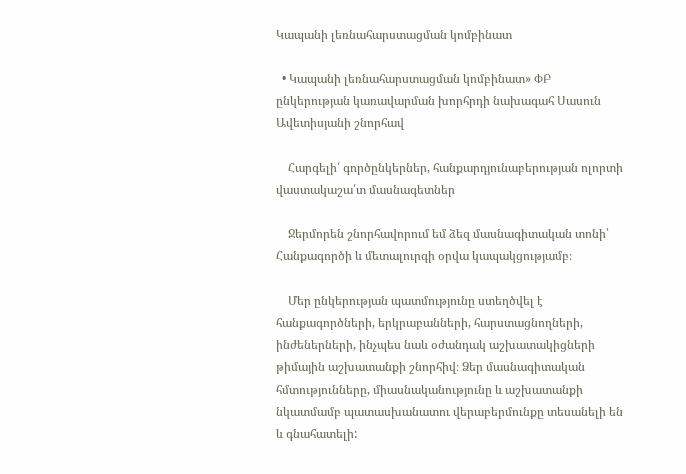Կապանի լեռնահարստացման կոմբինատ

  • Կապանի լեռնահարստացման կոմբինատ» ՓԲ ընկերության կառավարման խորհրդի նախագահ Սասուն Ավետիսյանի շնորհավ

    Հարգելի՛ գործընկերներ, հանքարդյունաբերության ոլորտի վաստակաշա՛տ մասնագետներ

    Ջերմորեն շնորհավորում եմ ձեզ մասնագիտական տոնի՝ Հանքագործի և մետալուրգի օրվա կապակցությամբ։

    Մեր ընկերության պատմությունը ստեղծվել է հանքագործների, երկրաբանների, հարստացնողների, ինժեներների, ինչպես նաև օժանդակ աշխատակիցների թիմային աշխատանքի շնորհիվ։ Ձեր մասնագիտական հմտությունները, միասնականությունը և աշխատանքի նկատմամբ պատասխանատու վերաբերմունքը տեսանելի են և գնահատելի: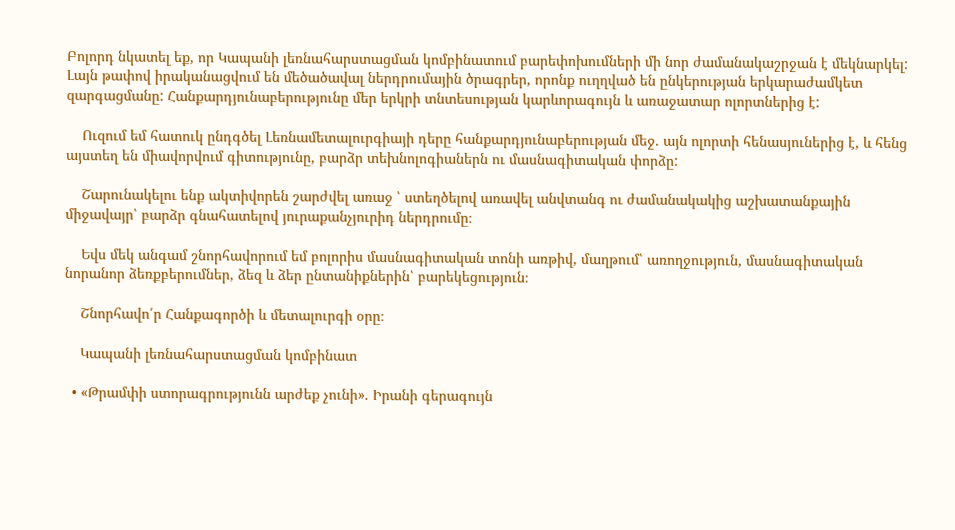Բոլորդ նկատել եք, որ Կապանի լեռնահարստացման կոմբինատում բարեփոխումների մի նոր ժամանակաշրջան է մեկնարկել: Լայն թափով իրականացվում են մեծածավալ ներդրումային ծրագրեր, որոնք ուղղված են ընկերության երկարաժամկետ զարգացմանը: Հանքարդյունաբերությունը մեր երկրի տնտեսության կարևորագույն և առաջատար ոլորտներից է:

    Ուզում եմ հատուկ ընդգծել Լեռնամետալուրգիայի դերը հանքարդյունաբերության մեջ. այն ոլորտի հենասյուներից է, և հենց այստեղ են միավորվում գիտությունը, բարձր տեխնոլոգիաներն ու մասնագիտական փորձը:

    Շարունակելու ենք ակտիվորեն շարժվել առաջ ՝ ստեղծելով առավել անվտանգ ու ժամանակակից աշխատանքային միջավայր՝ բարձր գնահատելով յուրաքանչյուրիդ ներդրումը։

    Եվս մեկ անգամ շնորհավորում եմ բոլորիս մասնագիտական տոնի առթիվ, մաղթում՝ առողջություն, մասնագիտական նորանոր ձեռքբերումներ, ձեզ և ձեր ընտանիքներին՝ բարեկեցություն։

    Շնորհավո՛ր Հանքագործի և մետալուրգի օրը։

    Կապանի լեռնահարստացման կոմբինատ

  • «Թրամփի ստորագրությունն արժեք չունի». Իրանի գերագույն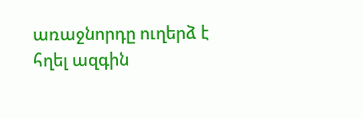առաջնորդը ուղերձ է հղել ազգին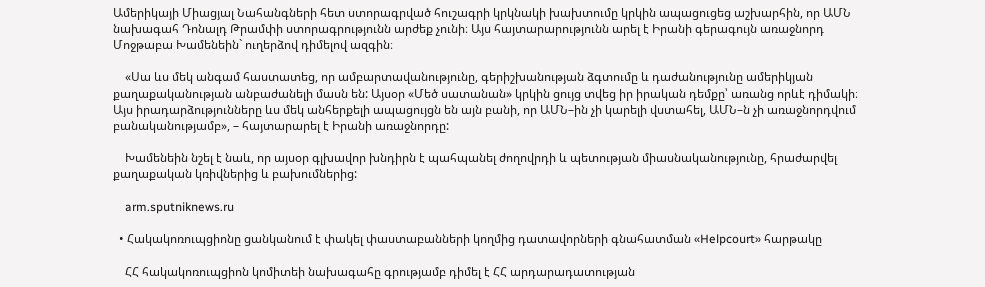Ամերիկայի Միացյալ Նահանգների հետ ստորագրված հուշագրի կրկնակի խախտումը կրկին ապացուցեց աշխարհին, որ ԱՄՆ նախագահ Դոնալդ Թրամփի ստորագրությունն արժեք չունի։ Այս հայտարարությունն արել է Իրանի գերագույն առաջնորդ Մոջթաբա Խամենեին` ուղերձով դիմելով ազգին։

    «Սա ևս մեկ անգամ հաստատեց, որ ամբարտավանությունը, գերիշխանության ձգտումը և դաժանությունը ամերիկյան քաղաքականության անբաժանելի մասն են: Այսօր «Մեծ սատանան» կրկին ցույց տվեց իր իրական դեմքը՝ առանց որևէ դիմակի։ Այս իրադարձությունները ևս մեկ անհերքելի ապացույցն են այն բանի, որ ԱՄՆ–ին չի կարելի վստահել, ԱՄՆ–ն չի առաջնորդվում բանականությամբ», – հայտարարել է Իրանի առաջնորդը:

    Խամենեին նշել է նաև, որ այսօր գլխավոր խնդիրն է պահպանել ժողովրդի և պետության միասնականությունը, հրաժարվել քաղաքական կռիվներից և բախումներից:

    arm.sputniknews.ru

  • Հակակոռուպցիոնը ցանկանում է փակել փաստաբանների կողմից դատավորների գնահատման «Helpcourt» հարթակը

    ՀՀ հակակոռուպցիոն կոմիտեի նախագահը գրությամբ դիմել է ՀՀ արդարադատության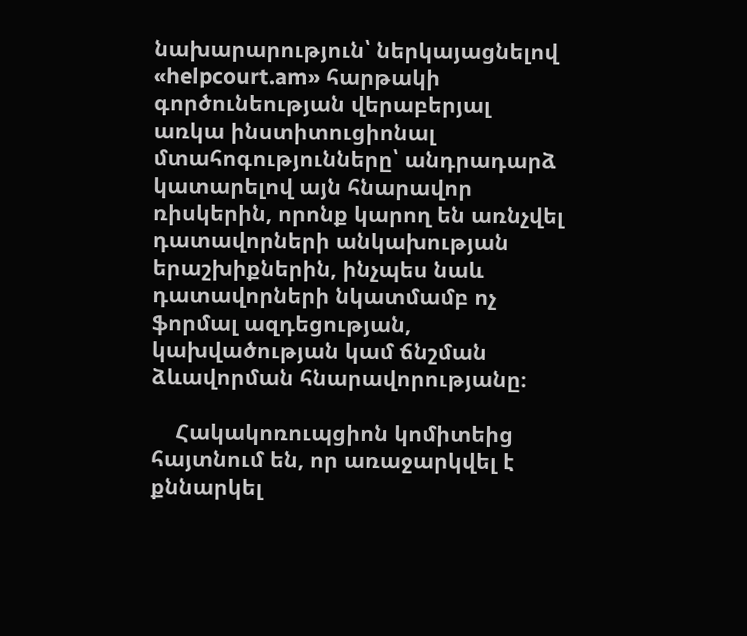նախարարություն՝ ներկայացնելով «helpcourt.am» հարթակի գործունեության վերաբերյալ առկա ինստիտուցիոնալ մտահոգությունները՝ անդրադարձ կատարելով այն հնարավոր ռիսկերին, որոնք կարող են առնչվել դատավորների անկախության երաշխիքներին, ինչպես նաև դատավորների նկատմամբ ոչ ֆորմալ ազդեցության, կախվածության կամ ճնշման ձևավորման հնարավորությանը։

    Հակակոռուպցիոն կոմիտեից հայտնում են, որ առաջարկվել է քննարկել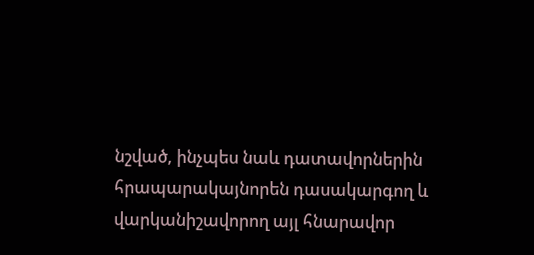նշված, ինչպես նաև դատավորներին հրապարակայնորեն դասակարգող և վարկանիշավորող այլ հնարավոր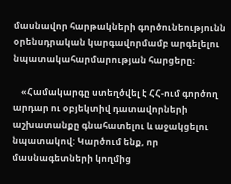մասնավոր հարթակների գործունեությունն օրենսդրական կարգավորմամբ արգելելու նպատակահարմարության հարցերը։

    «Համակարգը ստեղծվել է ՀՀ-ում գործող արդար ու օբյեկտիվ դատավորների աշխատանքը գնահատելու և աջակցելու նպատակով: Կարծում ենք, որ մասնագետների կողմից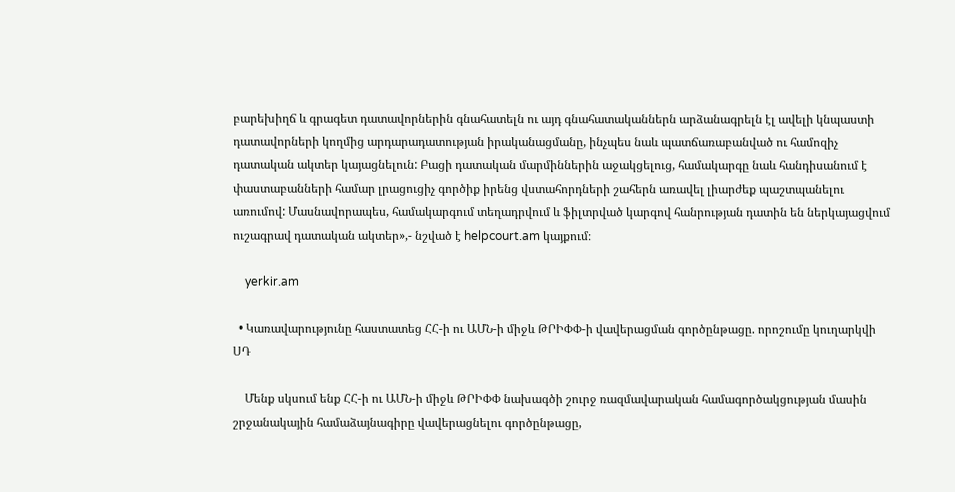բարեխիղճ և գրագետ դատավորներին գնահատելն ու այդ գնահատականներն արձանագրելն էլ ավելի կնպաստի դատավորների կողմից արդարադատության իրականացմանը, ինչպես նաև պատճառաբանված ու համոզիչ դատական ակտեր կայացնելուն: Բացի դատական մարմիններին աջակցելուց, համակարգը նաև հանդիսանում է փաստաբանների համար լրացուցիչ գործիք իրենց վստահորդների շահերն առավել լիարժեք պաշտպանելու առումով: Մասնավորապես, համակարգում տեղադրվում և ֆիլտրված կարգով հանրության դատին են ներկայացվում ուշագրավ դատական ակտեր»,- նշված է helpcourt.am կայքում։

    yerkir.am

  • Կառավարությունը հաստատեց ՀՀ-ի ու ԱՄՆ-ի միջև ԹՐԻՓՓ-ի վավերացման գործընթացը. որոշումը կուղարկվի ՍԴ

    Մենք սկսում ենք ՀՀ-ի ու ԱՄՆ-ի միջև ԹՐԻՓՓ նախագծի շուրջ ռազմավարական համագործակցության մասին շրջանակային համաձայնագիրը վավերացնելու գործընթացը,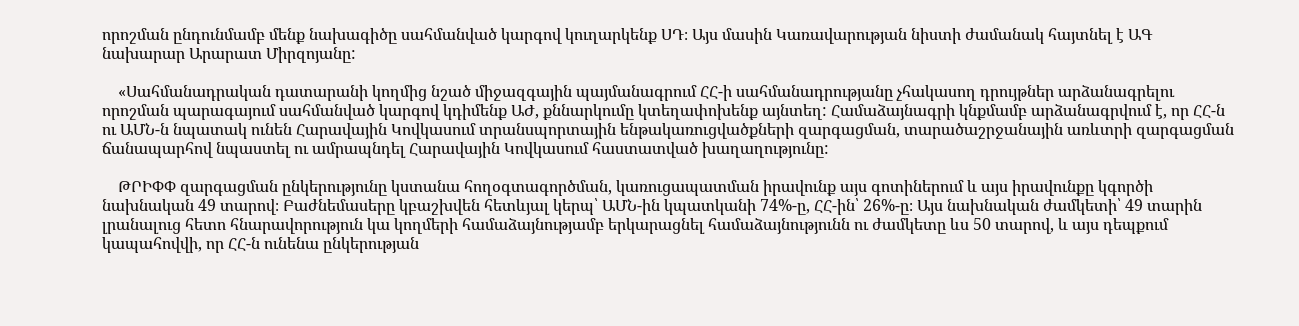որոշման ընդունմամբ մենք նախագիծը սահմանված կարգով կուղարկենք ՍԴ։ Այս մասին Կառավարության նիստի ժամանակ հայտնել է ԱԳ նախարար Արարատ Միրզոյանը:

    «Սահմանադրական դատարանի կողմից նշած միջազգային պայմանագրում ՀՀ-ի սահմանադրությանը չհակասող դրույթներ արձանագրելու որոշման պարագայում սահմանված կարգով կդիմենք ԱԺ, քննարկումը կտեղափոխենք այնտեղ: Համաձայնագրի կնքմամբ արձանագրվում է, որ ՀՀ-ն ու ԱՄՆ-ն նպատակ ունեն Հարավային Կովկասում տրանսպորտային ենթակառուցվածքների զարգացման, տարածաշրջանային առևտրի զարգացման ճանապարհով նպաստել ու ամրապնդել Հարավային Կովկասում հաստատված խաղաղությունը:

    ԹՐԻՓՓ զարգացման ընկերությունը կստանա հողօգտագործման, կառուցապատման իրավունք այս գոտիներում և այս իրավունքը կգործի նախնական 49 տարով։ Բաժնեմասերը կբաշխվեն հետևյալ կերպ՝ ԱՄՆ-ին կպատկանի 74%-ը, ՀՀ-ին՝ 26%-ը։ Այս նախնական ժամկետի՝ 49 տարին լրանալուց հետո հնարավորություն կա կողմերի համաձայնությամբ երկարացնել համաձայնությունն ու ժամկետը ևս 50 տարով, և այս դեպքում կապահովվի, որ ՀՀ-ն ունենա ընկերության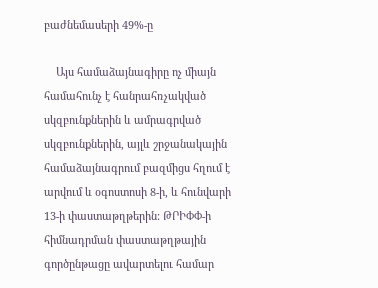բաժնեմասերի 49%-ը

    Այս համաձայնագիրը ոչ միայն համահունչ է հանրահռչակված սկզբունքներին և ամրագրված սկզբունքներին, այլև շրջանակային համաձայնագրում բազմիցս հղում է արվում և օգոստոսի 8-ի, և հունվարի 13-ի փաստաթղթերին: ԹՐԻՓՓ-ի հիմնադրման փաստաթղթային գործընթացը ավարտելու համար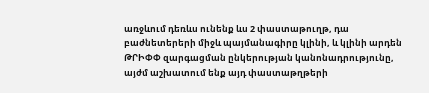առջևում դեռևս ունենք ևս 2 փաստաթուղթ, դա բաժնետերերի միջև պայմանագիրը կլինի, և կլինի արդեն ԹՐԻՓՓ զարգացման ընկերության կանոնադրությունը, այժմ աշխատում ենք այդ փաստաթղթերի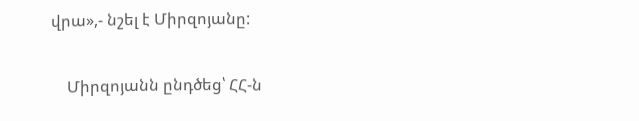վրա»,- նշել է Միրզոյանը:

    Միրզոյանն ընդծեց՝ ՀՀ-ն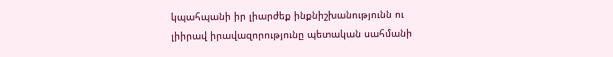կպահպանի իր լիարժեք ինքնիշխանությունն ու լիիրավ իրավազորությունը պետական սահմանի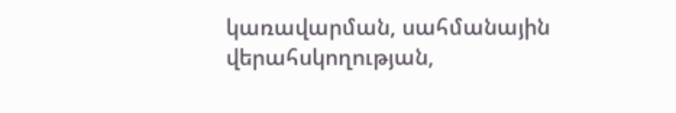կառավարման, սահմանային վերահսկողության,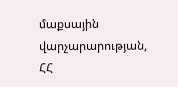մաքսային վարչարարության, ՀՀ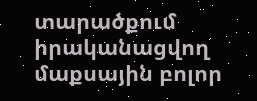տարածքում իրականացվող մաքսային բոլոր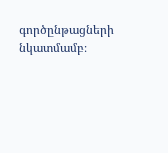գործընթացների նկատմամբ։